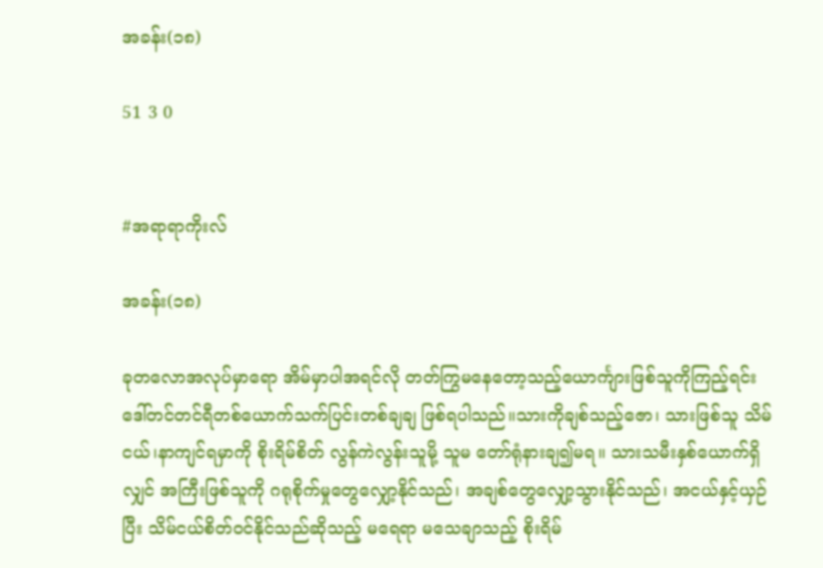အခန်း(၁၈)

51 3 0


#အရာရာကိုးလ်

အခန်း(၁၈)

ခုတလောအလုပ်မှာရော အိမ်မှာပါအရင်လို တတ်ကြွမနေတော့သည့်ယောင်္ကျားဖြစ်သူကိုကြည့်ရင်း ဒေါ်တင်တင်ရီတစ်ယောက်သက်ပြင်းတစ်ချချ ဖြစ်ရပါသည်။သားကိုချစ်သည့်ဇော၊ သားဖြစ်သူ သိမ်ငယ်၊နာကျင်ရမှာကို စိုးရိမ်စိတ် လွန်ကဲလွန်းသူမို့ သူမ တော်ရုံနားချ၍မရ။ သားသမီးနှစ်ယောက်ရှိလျှင် အကြီးဖြစ်သူကို ဂရုစိုက်မှုတွေလျှော့နိုင်သည်၊ အချစ်တွေလျှော့သွားနိုင်သည်၊ အငယ်နှင့်ယှဉ်ပြီး သိမ်ငယ်စိတ်ဝင်နိုင်သည်ဆိုသည့် မရေရာ မသေချာသည့် စိုးရိမ်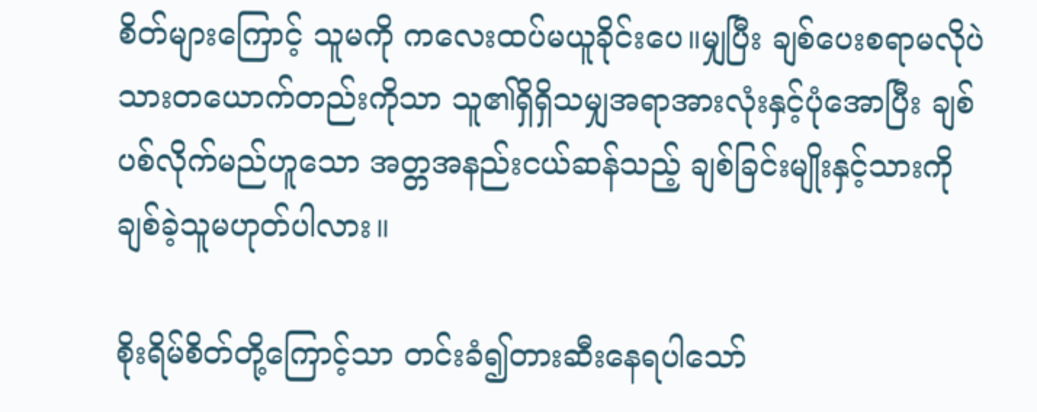စိတ်များကြောင့် သူမကို ကလေးထပ်မယူခိုင်းပေ။မျှပြီး ချစ်‌ပေးစရာမလိုပဲ  သားတယောက်တည်းကိုသာ သူ၏ရှိရှိသမျှအရာအားလုံးနှင့်ပုံအောပြီး ချစ်ပစ်လိုက်မည်ဟူသော အတ္တအနည်းငယ်ဆန်သည့် ချစ်ခြင်းမျိုးနှင့်သားကို ချစ်ခဲ့သူမဟုတ်ပါလား။

စိုးရိမ်စိတ်တို့ကြောင့်သာ တင်းခံ၍တားဆီးနေရပါသော်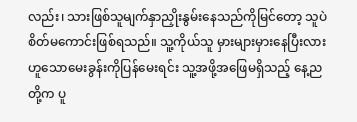လည်း၊ သားဖြစ်သူမျက်နှာညှိုးနွမ်းနေသည်ကိုမြင်တော့ သူပဲ စိတ်မကောင်းဖြစ်ရသည်။ သူ့ကိုယ်သူ မှားများမှားနေပြီးလားဟူသောမေးခွန်းကိုပြန်မေးရင်း သူ့အဖို့အဖြေမရှိသည့် နေ့ညတို့က ပူ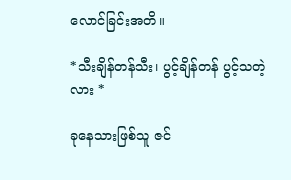လောင်ခြင်းအတိ။

*သီးချိန်တန်သီး၊ ပွင့်ချိန်တန် ပွင့်သတဲ့လား *

ခုနေသားဖြစ်သူ ဇင်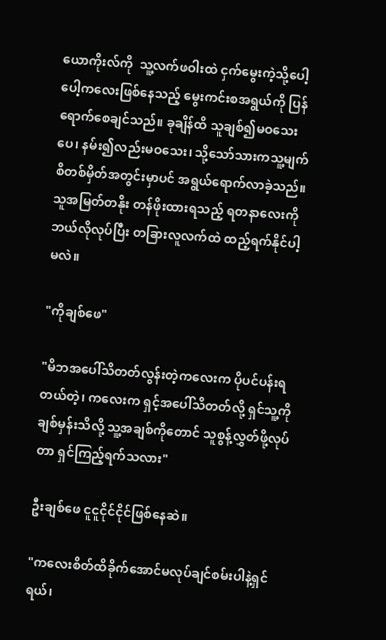ယောကိုးလ်ကို  သူ့လက်ဖဝါးထဲ ငှက်မွေးကဲ့သို့ပေါ့ပေါ့ကလေးဖြစ်နေသည့် မွေးကင်းစအရွယ်ကို ပြန်ရောက်စေချင်သည်။ ခုချိန်ထိ သူချစ်၍မဝသေးပေ၊ နမ်း၍လည်းမဝသေး၊ သို့သော်သားကသူ့မျက်စိတစ်မှိတ်အတွင်းမှာပင် အရွယ်ရောက်လာခဲ့သည်။သူအမြတ်တနိုး တန်ဖိုးထားရသည့် ရတနာလေးကို ဘယ်လိုလုပ်ပြီး တခြားလူလက်ထဲ ထည့်ရက်နိုင်ပါ့မလဲ။

"ကိုချစ်ဖေ"

"မိဘအ‌ပေါ်သိတတ်လွန်းတဲ့ကလေးက ပိုပင်ပန်းရတယ်တဲ့၊ ကလေးက ရှင့်အပေါ်သိတတ်လို့ ရှင်သူ့ကိုချစ်မှန်းသိလို့ သူ့အချစ်ကိုတောင် သူစွန့်လွှတ်ဖို့လုပ်တာ ရှင်ကြည့်ရက်သလား"

ဦးချစ်ဖေ ငူငူငိုင်ငိုင်ဖြစ်နေဆဲ။

"ကလေးစိတ်ထိ‌ခိုက်အောင်မလုပ်ချင်စမ်းပါနဲ့ရှင်ရယ်၊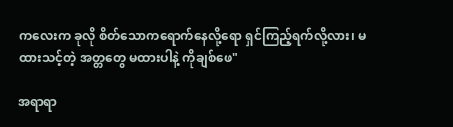ကလေးက ခုလို စိတ်သောကရောက်နေလို့ရော ရှင်ကြည့်ရက်လို့လား၊ မထားသင့်တဲ့ အတ္တတွေ မထားပါနဲ့ ကိုချစ်ဖေ"

အရာရာ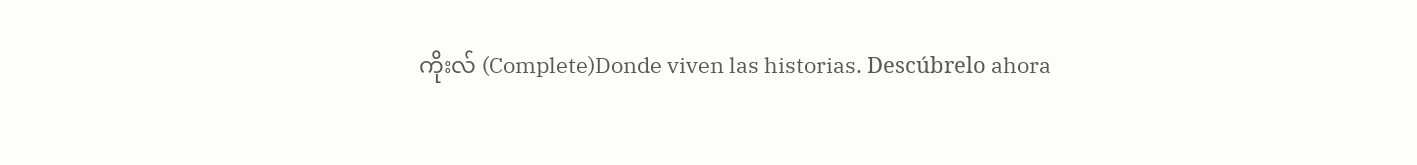ကိုးလ် (Complete)Donde viven las historias. Descúbrelo ahora